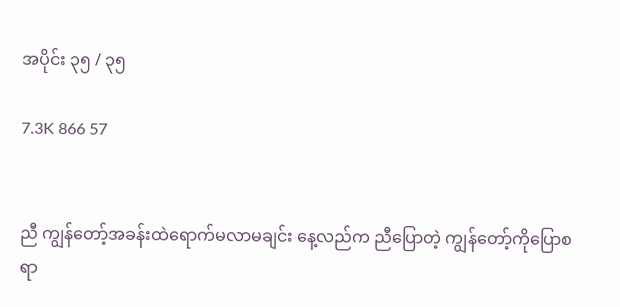အပိုင်း ၃၅ / ၃၅

7.3K 866 57


ညီ ကျွန်တော့်အခန်းထဲရောက်မလာမချင်း နေ့လည်က ညီပြောတဲ့ ကျွန်တော့်ကိုပြောစရာ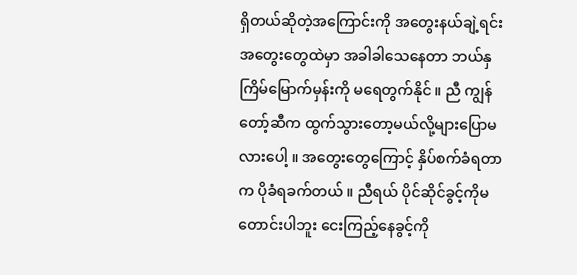ရှိတယ်ဆိုတဲ့အကြောင်းကို အတွေးနယ်ချဲ့ရင်း အတွေးတွေထဲမှာ အခါခါသေနေတာ ဘယ်နှကြိမ်မြောက်မှန်းကို မရေတွက်နိုင် ။ ညီ ကျွန်တော့်ဆီက ထွက်သွားတော့မယ်လို့များပြောမလားပေါ့ ။ အတွေးတွေကြောင့် နှိပ်စက်ခံရတာက ပိုခံရခက်တယ် ။ ညီရယ် ပိုင်ဆိုင်ခွင့်ကိုမတောင်းပါဘူး ငေးကြည့်နေခွင့်ကို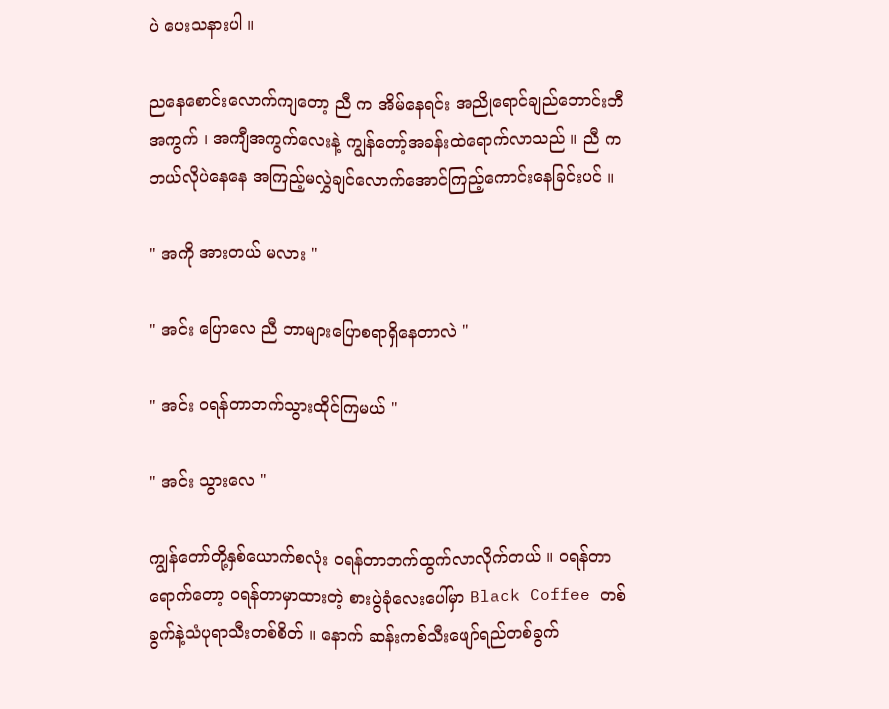ပဲ ပေးသနားပါ ။

ညနေစောင်းလောက်ကျတော့ ညီ က အိမ်နေရင်း ‌အညို‌ရောင်ချည်ဘောင်းဘီအကွက် ၊ အကျီအကွက်လေးနဲ့ ကျွန်တော့်အခန်းထဲရောက်လာသည် ။ ညီ က ဘယ်လိုပဲ‌နေနေ အကြည့်မလွှဲချင်လောက်အောင်ကြည့်ကောင်းနေခြင်းပင် ။

" အကို အားတယ် မလား "

" အင်း ပြောလေ ညီ ဘာများပြောစရာရှိနေတာလဲ "

" အင်း ဝရန်တာဘက်သွားထိုင်ကြမယ် "

" အင်း သွားလေ "

ကျွန်တော်တို့နှစ်ယောက်စလုံး ဝရန်တာဘက်ထွက်လာလိုက်တယ် ။ ဝရန်တာရောက်တော့ ဝရန်တာမှာထားတဲ့ စားပွဲခုံလေးပေါ်မှာ Black Coffee တစ်ခွက်နဲ့သံပုရာသီးတစ်စိတ် ။ နောက် ဆန်းကစ်သီးဖျော်ရည်တစ်ခွက်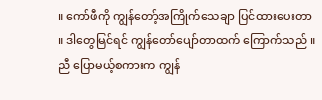။ ကော်ဖီကို ကျွန်တော့်အကြိုက်သေချာ ပြင်ထားပေးတာ ။ ဒါတွေမြင်ရင် ကျွန်တော်ပျော်တာထက် ကြောက်သည် ။ ညီ ပြောမယ့်စကားက ကျွန်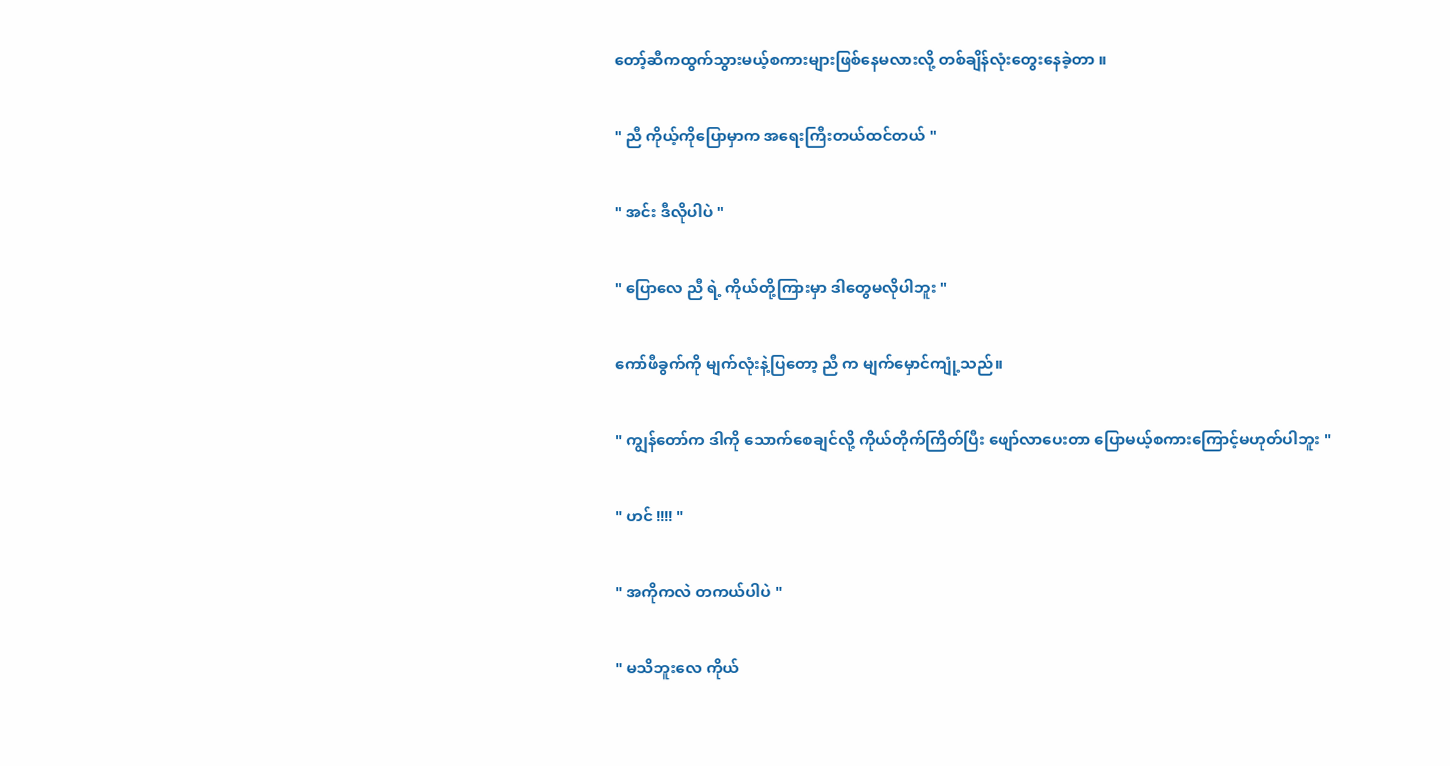တော့်ဆီကထွက်သွားမယ့်စကားများဖြစ်နေမလားလို့ တစ်ချိန်လုံးတွေးနေခဲ့တာ ။

" ညီ ကိုယ့်ကိုပြောမှာက အရေးကြီးတယ်ထင်တယ် "

" အင်း ဒီလိုပါပဲ "

" ပြောလေ ညီ ရဲ့ ကိုယ်တို့ကြားမှာ ဒါတွေမလိုပါဘူး "

ကော်ဖီခွက်ကို မျက်လုံးနဲ့ပြတော့ ညီ က မျက်မှောင်ကျုံ့သည်။

" ကျွန်တော်က ဒါကို သောက်စေချင်လို့ ကိုယ်တိုက်ကြိတ်ပြီး ဖျော်လာပေးတာ ပြောမယ့်စကားကြောင့်မဟုတ်ပါဘူး "

" ဟင် !!!! "

" အကိုကလဲ တကယ်ပါပဲ "

" မသိဘူးလေ ကိုယ်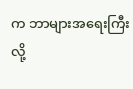က ဘာများအရေးကြီးလို့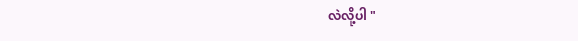လဲလို့ပါ "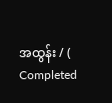အထွန်း / ( Completed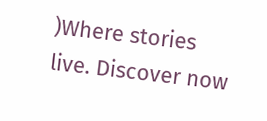)Where stories live. Discover now